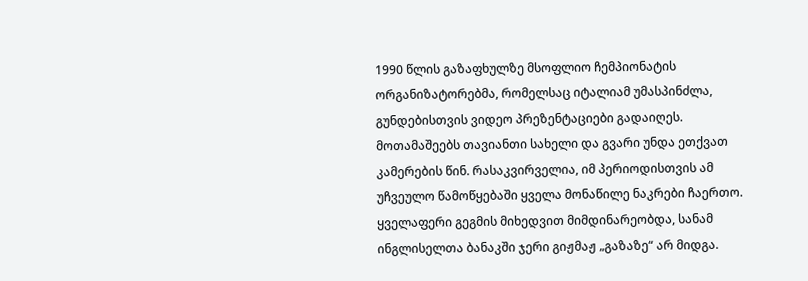1990 წლის გაზაფხულზე მსოფლიო ჩემპიონატის ორგანიზატორებმა, რომელსაც იტალიამ უმასპინძლა, გუნდებისთვის ვიდეო პრეზენტაციები გადაიღეს. მოთამაშეებს თავიანთი სახელი და გვარი უნდა ეთქვათ კამერების წინ. რასაკვირველია, იმ პერიოდისთვის ამ უჩვეულო წამოწყებაში ყველა მონაწილე ნაკრები ჩაერთო. ყველაფერი გეგმის მიხედვით მიმდინარეობდა, სანამ ინგლისელთა ბანაკში ჯერი გიჟმაჟ „გაზაზე“ არ მიდგა.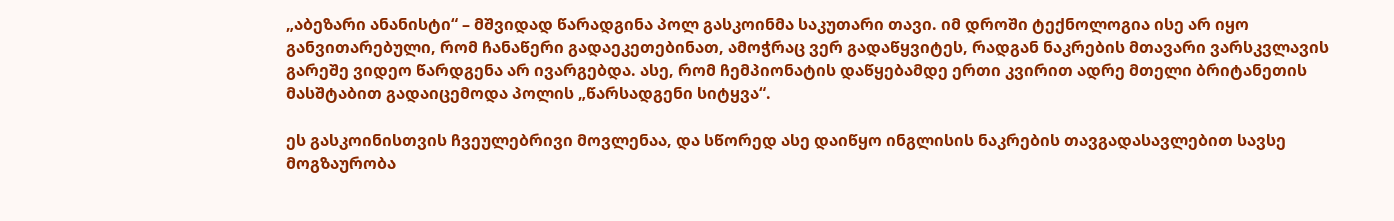„აბეზარი ანანისტი“ – მშვიდად წარადგინა პოლ გასკოინმა საკუთარი თავი. იმ დროში ტექნოლოგია ისე არ იყო განვითარებული, რომ ჩანაწერი გადაეკეთებინათ, ამოჭრაც ვერ გადაწყვიტეს, რადგან ნაკრების მთავარი ვარსკვლავის გარეშე ვიდეო წარდგენა არ ივარგებდა. ასე, რომ ჩემპიონატის დაწყებამდე ერთი კვირით ადრე მთელი ბრიტანეთის მასშტაბით გადაიცემოდა პოლის „წარსადგენი სიტყვა“.

ეს გასკოინისთვის ჩვეულებრივი მოვლენაა, და სწორედ ასე დაიწყო ინგლისის ნაკრების თავგადასავლებით სავსე მოგზაურობა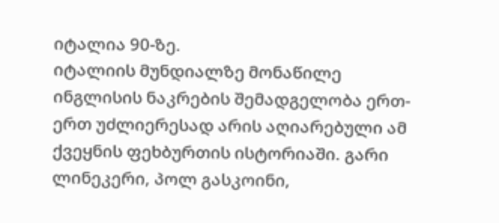იტალია 90-ზე.
იტალიის მუნდიალზე მონაწილე ინგლისის ნაკრების შემადგელობა ერთ-ერთ უძლიერესად არის აღიარებული ამ ქვეყნის ფეხბურთის ისტორიაში. გარი ლინეკერი, პოლ გასკოინი,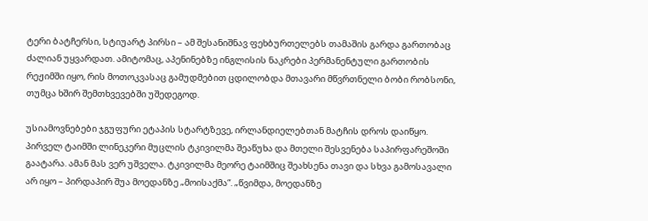ტერი ბატჩერსი, სტიუარტ პირსი – ამ შესანიშნავ ფეხბურთელებს თამაშის გარდა გართობაც ძალიან უყვარდათ. ამიტომაც, აპენინებზე ინგლისის ნაკრები პერმანენტული გართობის რეჟიმში იყო, რის მოთოკვასაც გამუდმებით ცდილობდა მთავარი მწვრთნელი ბობი რობსონი, თუმცა ხშირ შემთხვევებში უშედეგოდ.

უსიამოვნებები ჯგუფური ეტაპის სტარტზევე, ირლანდიელებთან მატჩის დროს დაიწყო. პირველ ტაიმში ლინეკერი მუცლის ტკივილმა შეაწუხა და მთელი შესვენება საპირფარეშოში გაატარა. ამან მას ვერ უშველა. ტკივილმა მეორე ტაიმშიც შეახსენა თავი და სხვა გამოსავალი არ იყო – პირდაპირ შუა მოედანზე „მოისაქმა“. „წვიმდა, მოედანზე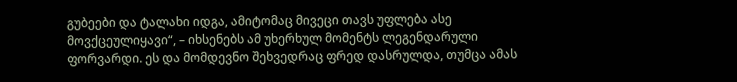გუბეები და ტალახი იდგა, ამიტომაც მივეცი თავს უფლება ასე მოვქცეულიყავი“, – იხსენებს ამ უხერხულ მომენტს ლეგენდარული ფორვარდი. ეს და მომდევნო შეხვედრაც ფრედ დასრულდა, თუმცა ამას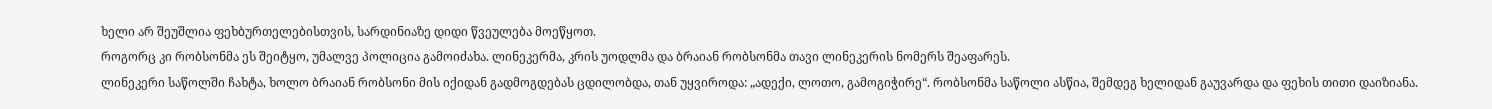ხელი არ შეუშლია ფეხბურთელებისთვის, სარდინიაზე დიდი წვეულება მოეწყოთ.
როგორც კი რობსონმა ეს შეიტყო, უმალვე პოლიცია გამოიძახა. ლინეკერმა, კრის უოდლმა და ბრაიან რობსონმა თავი ლინეკერის ნომერს შეაფარეს.
ლინეკერი საწოლში ჩახტა, ხოლო ბრაიან რობსონი მის იქიდან გადმოგდებას ცდილობდა, თან უყვიროდა: „ადექი, ლოთო, გამოგიჭირე“. რობსონმა საწოლი ასწია, შემდეგ ხელიდან გაუვარდა და ფეხის თითი დაიზიანა.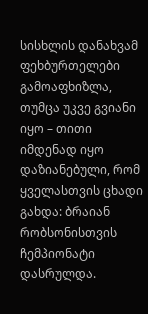სისხლის დანახვამ ფეხბურთელები გამოაფხიზლა, თუმცა უკვე გვიანი იყო – თითი იმდენად იყო დაზიანებული, რომ ყველასთვის ცხადი გახდა: ბრაიან რობსონისთვის ჩემპიონატი დასრულდა.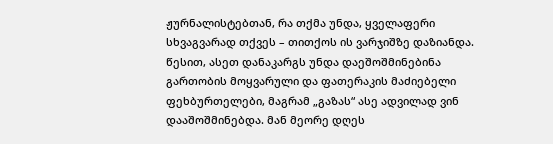ჟურნალისტებთან, რა თქმა უნდა, ყველაფერი სხვაგვარად თქვეს – თითქოს ის ვარჯიშზე დაზიანდა.
წესით, ასეთ დანაკარგს უნდა დაეშოშმინებინა გართობის მოყვარული და ფათერაკის მაძიებელი ფეხბურთელები, მაგრამ „გაზას“ ასე ადვილად ვინ დააშოშმინებდა. მან მეორე დღეს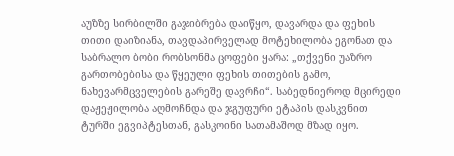აუზზე სირბილში გაჯიბრება დაიწყო, დავარდა და ფეხის თითი დაიზიანა, თავდაპირველად მოტეხილობა ეგონათ და საბრალო ბობი რობსონმა ცოფები ყარა: „თქვენი უაზრო გართობებისა და წყეული ფეხის თითების გამო, ნახევარმცველების გარეშე დავრჩი“. საბედნიეროდ მცირედი დაჟეჟილობა აღმოჩნდა და ჯგუფური ეტაპის დასკვნით ტურში ეგვიპტესთან, გასკოინი სათამაშოდ მზად იყო.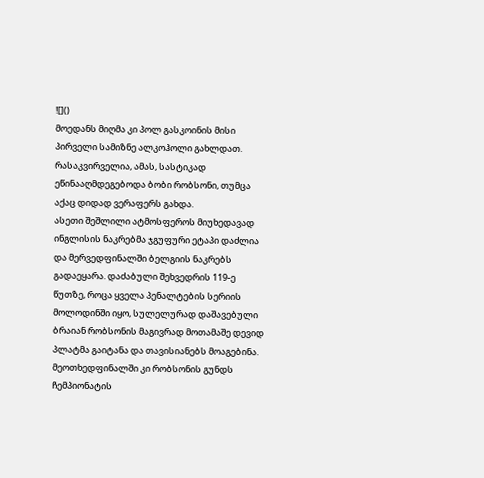![]()
მოედანს მიღმა კი პოლ გასკოინის მისი პირველი სამიზნე ალკოჰოლი გახლდათ. რასაკვირველია, ამას, სასტიკად ეწინააღმდეგებოდა ბობი რობსონი, თუმცა აქაც დიდად ვერაფერს გახდა.
ასეთი შეშლილი ატმოსფეროს მიუხედავად ინგლისის ნაკრებმა ჯგუფური ეტაპი დაძლია და მერვედფინალში ბელგიის ნაკრებს გადაეყარა. დაძაბული შეხვედრის 119-ე წუთზე, როცა ყველა პენალტების სერიის მოლოდინში იყო, სულელურად დაშავებული ბრაიან რობსონის მაგივრად მოთამაშე დევიდ პლატმა გაიტანა და თავისიანებს მოაგებინა.
მეოთხედფინალში კი რობსონის გუნდს ჩემპიონატის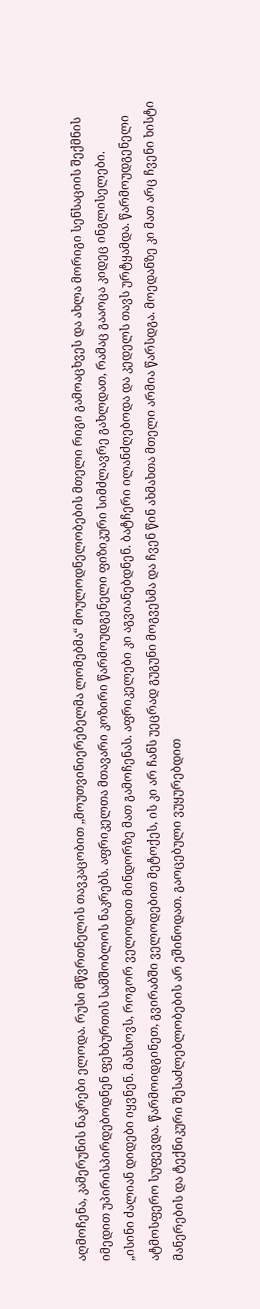აღმოჩენა, კამერუნის ნაკრები ელოდა. რუსი მწვრთნელის თავკაცობით „მოუთვინიერებელმა ლომებმა“ მოულოდნელობების მთელი რიგი გამოაცხვეს და ახლა მორიგი სენსაციის შექმნის იმედით უპირისპირდებოდნენ ფეხბურთის სამშობლოს ნაკრებს. აფრიკელთა მთავარი კოზირი წარმოუდგენელი ფიზიკური სიმძლავრე გახლდათ, რამაც გააოცა კიდეც ინგლისელები.
„ისინი ძალიან დიდები იყვნენ. მახსოვს, როგორ ველოდით მინდორზე მათ გამოჩენას. აფრიკელები კი აგვიანებდნენ. ბატჩერი ილანძღებოდა და კედელს თავს ურტყამდა. წარმოუდგენელი ატმოსფერო სუფევდა. წარმოიდგინეთ, გვირაბში ველოდებით მეტოქეს, ის კი არ ჩანს უეცრად გუგუნი მოგვესმა და ჩვენ წინ ახმახთა მთელი არმია წარსდგა. მოედანზე კი მათ არც ჩვენი ხისტი მანერების და ტექნიკური შესაძლებლობების არ ეშინოდათ. გაოცებული ვუყურებდით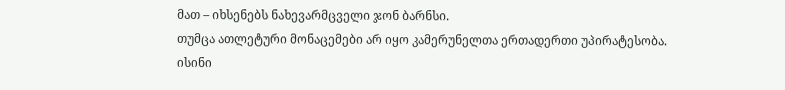მათ – იხსენებს ნახევარმცველი ჯონ ბარნსი.
თუმცა ათლეტური მონაცემები არ იყო კამერუნელთა ერთადერთი უპირატესობა. ისინი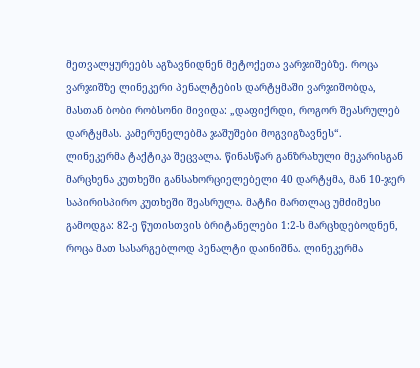მეთვალყურეებს აგზავნიდნენ მეტოქეთა ვარჯიშებზე. როცა ვარჯიშზე ლინეკერი პენალტების დარტყმაში ვარჯიშობდა, მასთან ბობი რობსონი მივიდა: „დაფიქრდი, როგორ შეასრულებ დარტყმას. კამერუნელებმა ჯაშუშები მოგვიგზავნეს“.
ლინეკერმა ტაქტიკა შეცვალა. წინასწარ განზრახული მეკარისგან მარცხენა კუთხეში განსახორციელებელი 40 დარტყმა, მან 10-ჯერ საპირისპირო კუთხეში შეასრულა. მატჩი მართლაც უმძიმესი გამოდგა: 82-ე წუთისთვის ბრიტანელები 1:2-ს მარცხდებოდნენ, როცა მათ სასარგებლოდ პენალტი დაინიშნა. ლინეკერმა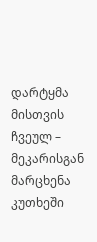დარტყმა მისთვის ჩვეულ – მეკარისგან მარცხენა კუთხეში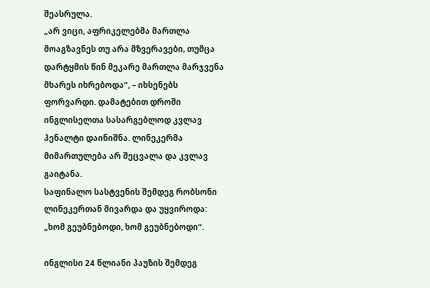შეასრულა.
„არ ვიცი, აფრიკელებმა მართლა მოაგზავნეს თუ არა მზვერავები, თუმცა დარტყმის წინ მეკარე მართლა მარჯვენა მხარეს იხრებოდა“, – იხსენებს ფორვარდი. დამატებით დროში ინგლისელთა სასარგებლოდ კვლავ პენალტი დაინიშნა. ლინეკერმა მიმართულება არ შეცვალა და კვლავ გაიტანა.
საფინალო სასტვენის შემდეგ რობსონი ლინეკერთან მივარდა და უყვიროდა: „ხომ გეუბნებოდი, ხომ გეუბნებოდი“.

ინგლისი 24 წლიანი პაუზის შემდეგ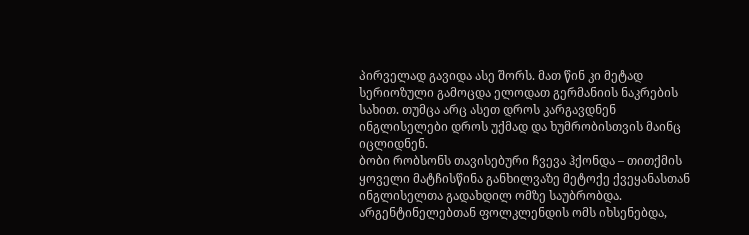პირველად გავიდა ასე შორს. მათ წინ კი მეტად სერიოზული გამოცდა ელოდათ გერმანიის ნაკრების სახით. თუმცა არც ასეთ დროს კარგავდნენ ინგლისელები დროს უქმად და ხუმრობისთვის მაინც იცლიდნენ.
ბობი რობსონს თავისებური ჩვევა ჰქონდა – თითქმის ყოველი მატჩისწინა განხილვაზე მეტოქე ქვეყანასთან ინგლისელთა გადახდილ ომზე საუბრობდა. არგენტინელებთან ფოლკლენდის ომს იხსენებდა,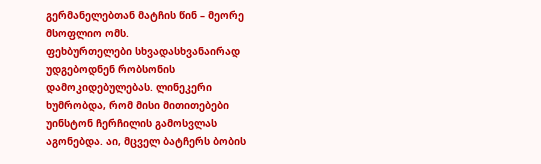გერმანელებთან მატჩის წინ – მეორე მსოფლიო ომს.
ფეხბურთელები სხვადასხვანაირად უდგებოდნენ რობსონის დამოკიდებულებას. ლინეკერი ხუმრობდა, რომ მისი მითითებები უინსტონ ჩერჩილის გამოსვლას აგონებდა. აი, მცველ ბატჩერს ბობის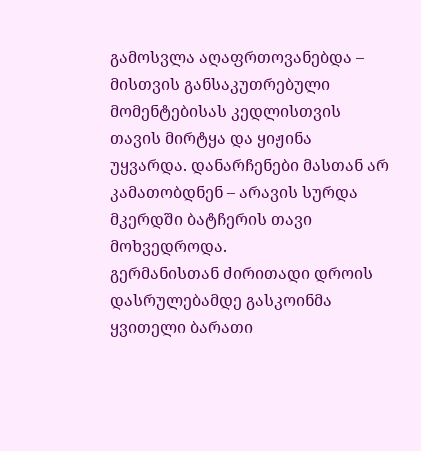გამოსვლა აღაფრთოვანებდა – მისთვის განსაკუთრებული მომენტებისას კედლისთვის თავის მირტყა და ყიჟინა უყვარდა. დანარჩენები მასთან არ კამათობდნენ – არავის სურდა მკერდში ბატჩერის თავი მოხვედროდა.
გერმანისთან ძირითადი დროის დასრულებამდე გასკოინმა ყვითელი ბარათი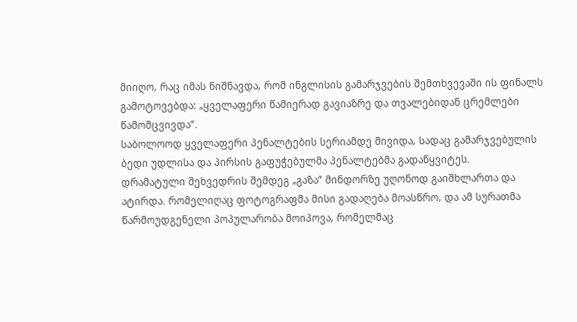მიიღო, რაც იმას ნიშნავდა, რომ ინგლისის გამარჯვების შემთხვევაში ის ფინალს გამოტოვებდა: „ყველაფერი წამიერად გავიაზრე და თვალებიდან ცრემლები წამომცვივდა“.
საბოლოოდ ყველაფერი პენალტების სერიამდე მივიდა, სადაც გამარჯვებულის ბედი უდლისა და პირსის გაფუჭებულმა პენალტებმა გადაწყვიტეს.
დრამატული შეხვედრის შემდეგ „გაზა“ მინდორზე უღონოდ გაიშხლართა და ატირდა. რომელიღაც ფოტოგრაფმა მისი გადაღება მოასწრო, და ამ სურათმა წარმოუდგენელი პოპულარობა მოიპოვა, რომელმაც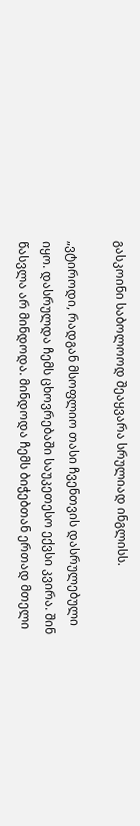გასკოინი საბოლოოდ შეაყვარა სრულიად ინგლისს.

„ვტიროდი, რადგან მსოფლიო თასი ჩვენთვის დასრულებული იყო. დასრულდა ჩემს ცხოვრებაში საუკეთესო ექვსი კვირა. შინ წასვლა არ მინდოდა. მინდოდა ჩემს ბიჭებთან ერთად მთელი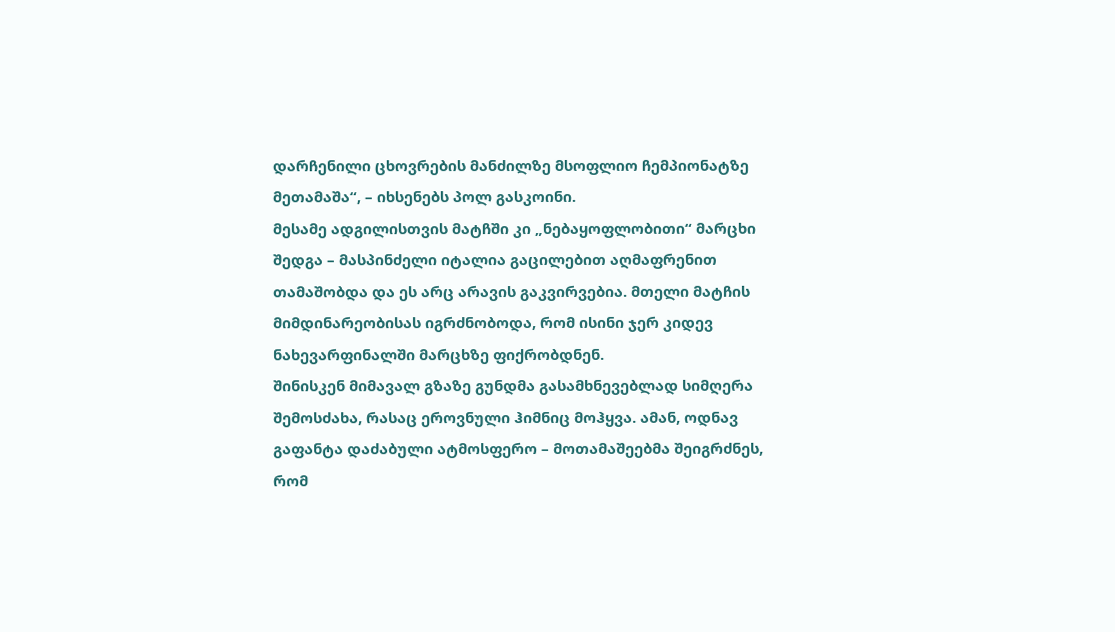დარჩენილი ცხოვრების მანძილზე მსოფლიო ჩემპიონატზე მეთამაშა“, – იხსენებს პოლ გასკოინი.
მესამე ადგილისთვის მატჩში კი „ნებაყოფლობითი“ მარცხი შედგა – მასპინძელი იტალია გაცილებით აღმაფრენით თამაშობდა და ეს არც არავის გაკვირვებია. მთელი მატჩის მიმდინარეობისას იგრძნობოდა, რომ ისინი ჯერ კიდევ ნახევარფინალში მარცხზე ფიქრობდნენ.
შინისკენ მიმავალ გზაზე გუნდმა გასამხნევებლად სიმღერა შემოსძახა, რასაც ეროვნული ჰიმნიც მოჰყვა. ამან, ოდნავ გაფანტა დაძაბული ატმოსფერო – მოთამაშეებმა შეიგრძნეს, რომ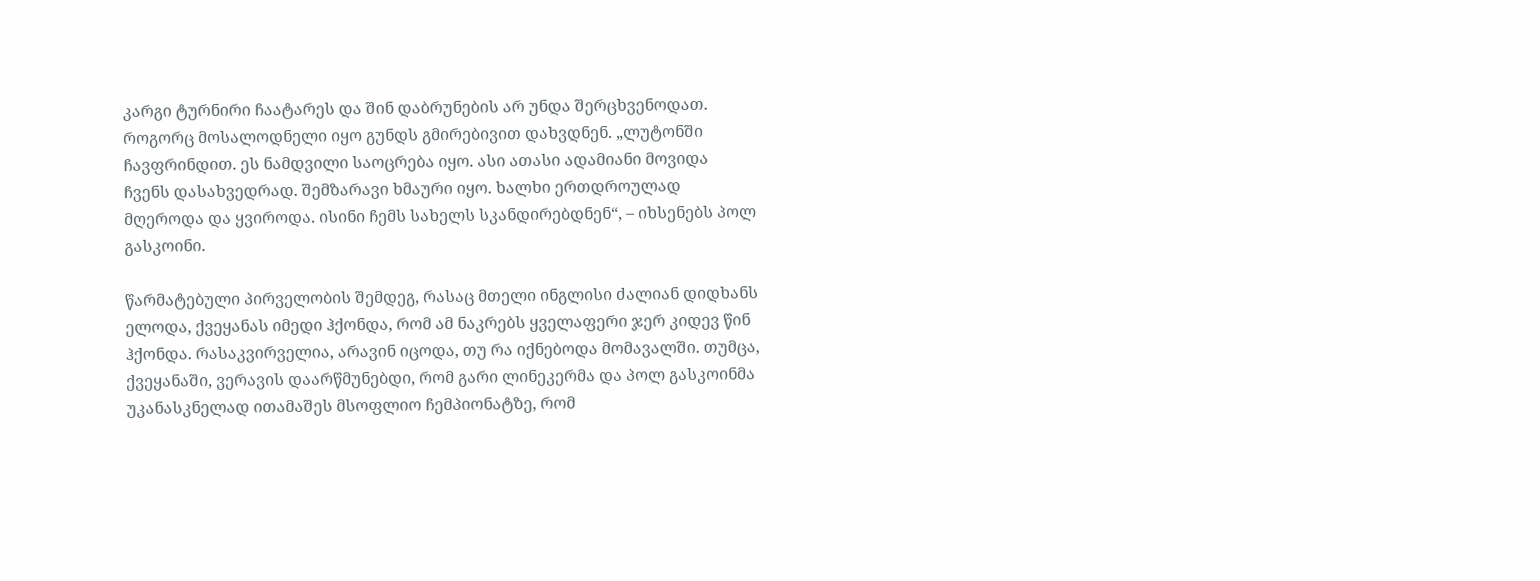კარგი ტურნირი ჩაატარეს და შინ დაბრუნების არ უნდა შერცხვენოდათ.
როგორც მოსალოდნელი იყო გუნდს გმირებივით დახვდნენ. „ლუტონში ჩავფრინდით. ეს ნამდვილი საოცრება იყო. ასი ათასი ადამიანი მოვიდა ჩვენს დასახვედრად. შემზარავი ხმაური იყო. ხალხი ერთდროულად მღეროდა და ყვიროდა. ისინი ჩემს სახელს სკანდირებდნენ“, – იხსენებს პოლ გასკოინი.

წარმატებული პირველობის შემდეგ, რასაც მთელი ინგლისი ძალიან დიდხანს ელოდა, ქვეყანას იმედი ჰქონდა, რომ ამ ნაკრებს ყველაფერი ჯერ კიდევ წინ ჰქონდა. რასაკვირველია, არავინ იცოდა, თუ რა იქნებოდა მომავალში. თუმცა, ქვეყანაში, ვერავის დაარწმუნებდი, რომ გარი ლინეკერმა და პოლ გასკოინმა უკანასკნელად ითამაშეს მსოფლიო ჩემპიონატზე, რომ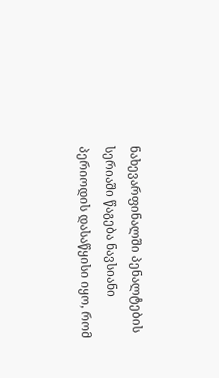ნახევარფინალში პენალტების სერიაში წაგება ნავსიანი პერიოდის დასაწყისი იყო, რომ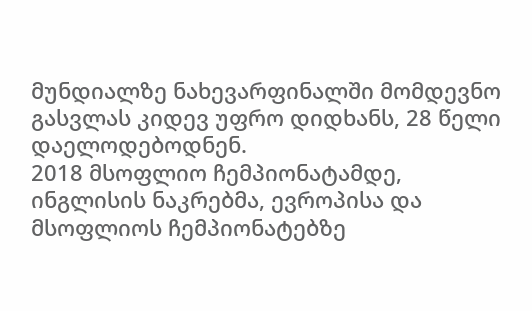მუნდიალზე ნახევარფინალში მომდევნო გასვლას კიდევ უფრო დიდხანს, 28 წელი დაელოდებოდნენ.
2018 მსოფლიო ჩემპიონატამდე, ინგლისის ნაკრებმა, ევროპისა და მსოფლიოს ჩემპიონატებზე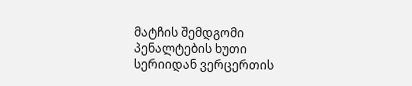მატჩის შემდგომი პენალტების ხუთი სერიიდან ვერცერთის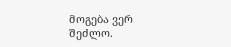მოგება ვერ შეძლო.